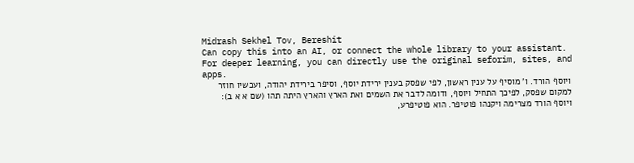Midrash Sekhel Tov, Bereshit
Can copy this into an AI, or connect the whole library to your assistant. For deeper learning, you can directly use the original seforim, sites, and apps.
ויוסף הורד. ו' מוסיף על ענין ראשון, לפי שפסק בענין ירידת יוסף, וסיפר בירידת יהודה, ועכשיו חוזר למקום שפסק, לפיכך התחיל ויוסף, ודומה לדבר את השמים ואת הארץ והארץ היתה תהו (שם א א ב):
ויוסף הורד מצרימה ויקנהו פוטיפר. הוא פוטיפרע,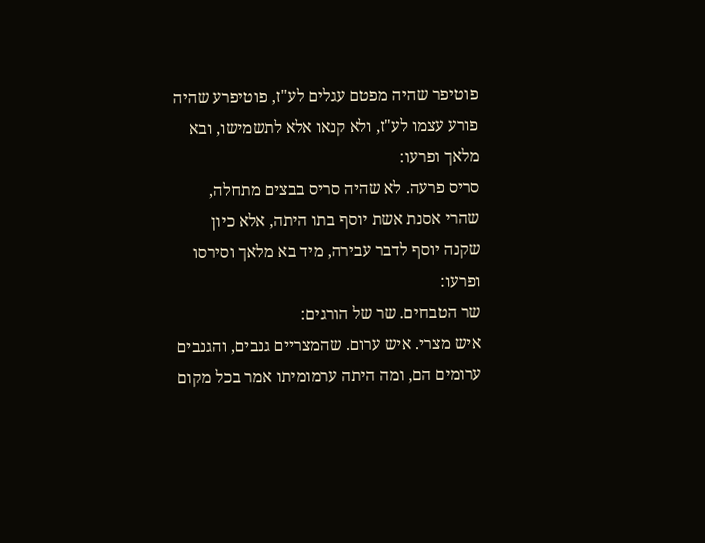פוטיפר שהיה מפטם עגלים לע"ז, פוטיפרע שהיה פורע עצמו לע"ז, ולא קנאו אלא לתשמישו, ובא מלאך ופרעו:
סריס פרעה. לא שהיה סריס בבצים מתחלה, שהרי אסנת אשת יוסף בתו היתה, אלא כיון שקנה יוסף לדבר עבירה, מיד בא מלאך וסירסו ופרעו:
שר הטבחים. שר של הורגים:
איש מצרי. איש ערום. שהמצריים גנבים, והגנבים ערומים הם, ומה היתה ערמומיתו אמר בכל מקום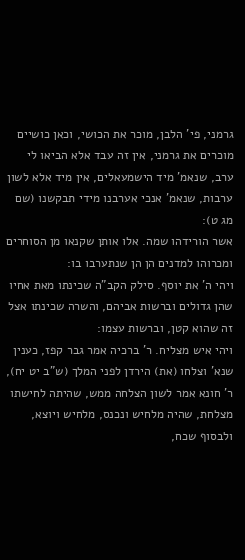גרמני, פי' הלבן, מוכר את הכושי, וכאן כושיים מוכרים את גרמני, אין זה עבד אלא הביאו לי ערב, שנאמ' מיד הישמעאלים, אין מיד אלא לשון ערבות, שנאמ' אנכי אערבנו מידי תבקשנו (שם מג ט):
אשר הורידהו שמה. אלו אותן שקנאו מן הסוחרים ומכרוהו למדנים הן הן שנתערבו בו:
ויהי ה' את יוסף. סילק הקב"ה שכינתו מאת אחיו שהן גדולים וברשות אביהם, והשרה שכינתו אצל זה שהוא קטן, וברשות עצמו:
ויהי איש מצליח. ר' ברכיה אמר גבר קפז, כענין שנא' וצלחו (את) הירדן לפני המלך (ש"ב יט יח), ר' חונא אמר לשון הצלחה ממש, שהיתה לחישתו מצלחת, שהיה מלחיש ונכנס, מלחיש ויוצא, ולבסוף שכח,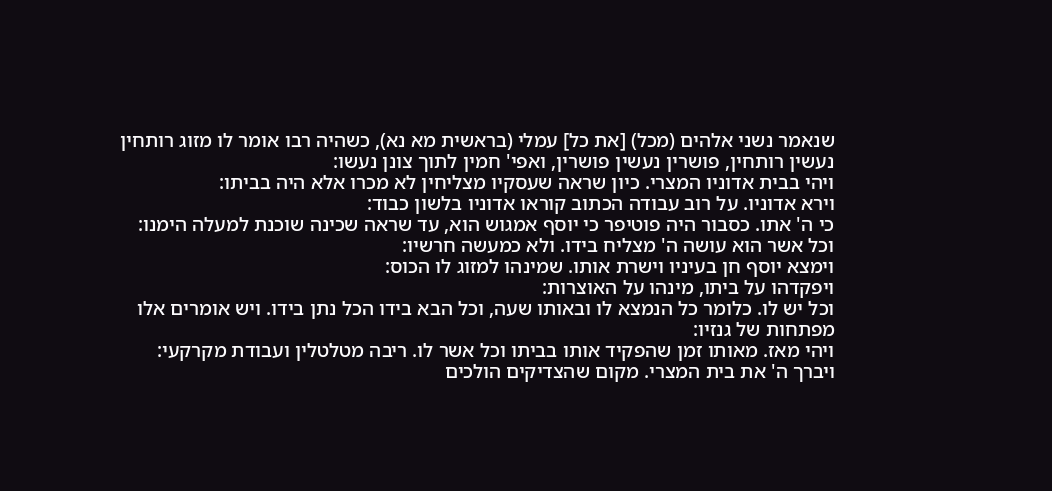שנאמר נשני אלהים (מכל) [את כל] עמלי (בראשית מא נא), כשהיה רבו אומר לו מזוג רותחין נעשין רותחין, פושרין נעשין פושרין, ואפי' חמין לתוך צונן נעשו:
ויהי בבית אדוניו המצרי. כיון שראה שעסקיו מצליחין לא מכרו אלא היה בביתו:
וירא אדוניו. על רוב עבודה הכתוב קוראו אדוניו בלשון כבוד:
כי ה' אתו. כסבור היה פוטיפר כי יוסף אמגוש הוא, עד שראה שכינה שוכנת למעלה הימנו:
וכל אשר הוא עושה ה' מצליח בידו. ולא כמעשה חרשיו:
וימצא יוסף חן בעיניו וישרת אותו. שמינהו למזוג לו הכוס:
ויפקדהו על ביתו, מינהו על האוצרות:
וכל יש לו. כלומר כל הנמצא לו ובאותו שעה, וכל הבא בידו הכל נתן בידו. ויש אומרים אלו מפתחות של גנזיו:
ויהי מאז. מאותו זמן שהפקיד אותו בביתו וכל אשר לו. ריבה מטלטלין ועבודת מקרקעי:
ויברך ה' את בית המצרי. מקום שהצדיקים הולכים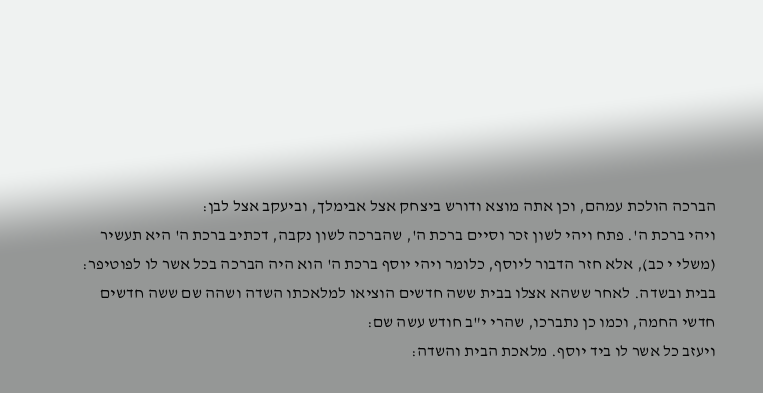הברכה הולכת עמהם, וכן אתה מוצא ודורש ביצחק אצל אבימלך, וביעקב אצל לבן:
ויהי ברכת ה'. פתח ויהי לשון זכר וסיים ברכת ה', שהברכה לשון נקבה, דכתיב ברכת ה' היא תעשיר (משלי י כב), אלא חזר הדבור ליוסף, כלומר ויהי יוסף ברכת ה' הוא היה הברכה בכל אשר לו לפוטיפר:
בבית ובשדה. לאחר ששהא אצלו בבית ששה חדשים הוציאו למלאכתו השדה ושהה שם ששה חדשים חדשי החמה, וכמו כן נתברכו, שהרי י"ב חודש עשה שם:
ויעזב כל אשר לו ביד יוסף. מלאכת הבית והשדה: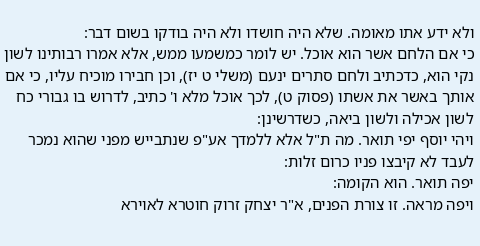ולא ידע אתו מאומה. שלא היה חושדו ולא היה בודקו בשום דבר:
כי אם הלחם אשר הוא אוכל. יש לומר כמשמעו ממש, אלא אמרו רבותינו לשון נקי הוא, כדכתיב ולחם סתרים ינעם (משלי ט יז), וכן חבירו מוכיח עליו, כי אם אותך באשר את אשתו (פסוק ט), לכך אוכל מלא ו' כתיב, לדרוש בו גבורי כח לשון אכילה ולשון ביאה, כשדרשינן:
ויהי יוסף יפי תואר. מה ת"ל אלא ללמדך אע"פ שנתבייש מפני שהוא נמכר לעבד לא קיבצו פניו כרום זלות:
יפה תואר. הוא הקומה:
ויפה מראה. זו צורת הפנים, א"ר יצחק זרוק חוטרא לאוירא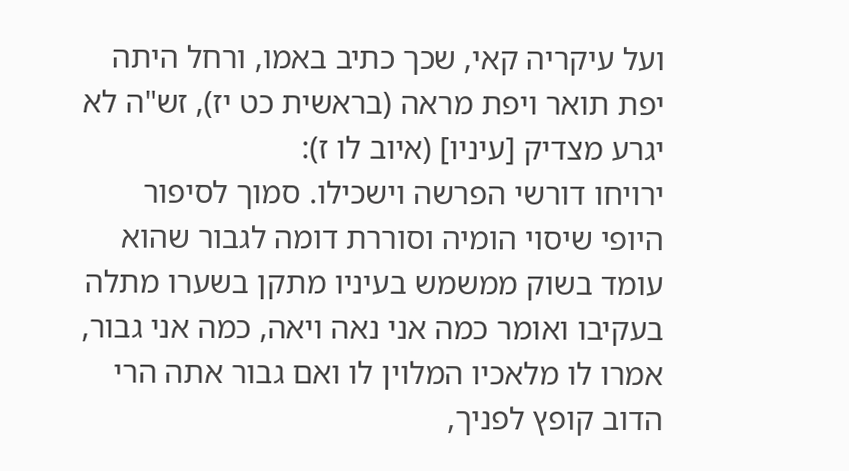ועל עיקריה קאי, שכך כתיב באמו, ורחל היתה יפת תואר ויפת מראה (בראשית כט יז), זש"ה לא יגרע מצדיק [עיניו] (איוב לו ז):
ירויחו דורשי הפרשה וישכילו. סמוך לסיפור היופי שיסוי הומיה וסוררת דומה לגבור שהוא עומד בשוק ממשמש בעיניו מתקן בשערו מתלה בעקיבו ואומר כמה אני נאה ויאה, כמה אני גבור, אמרו לו מלאכיו המלוין לו ואם גבור אתה הרי הדוב קופץ לפניך,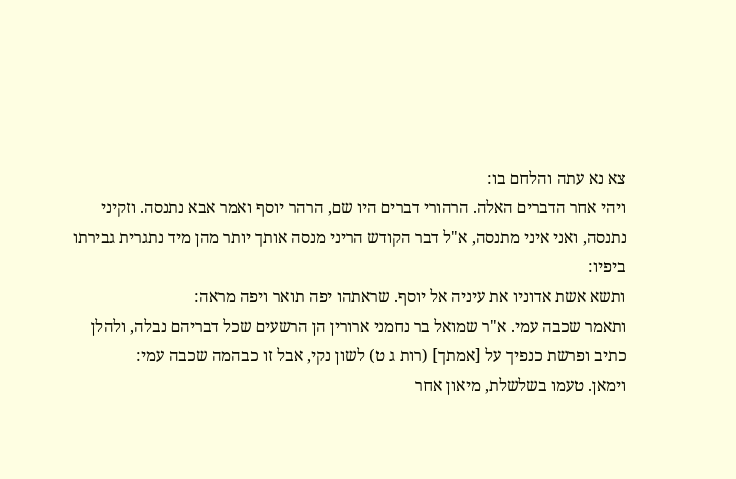צא נא עתה והלחם בו:
ויהי אחר הדברים האלה. הרהורי דברים היו שם, הרהר יוסף ואמר אבא נתנסה. וזקיני נתנסה, ואני איני מתנסה, א"ל דבר הקודש הריני מנסה אותך יותר מהן מיד נתגרית גבירתו ביפיו:
ותשא אשת אדוניו את עיניה אל יוסף. שראתהו יפה תואר ויפה מראה:
ותאמר שכבה עמי. א"ר שמואל בר נחמני ארורין הן הרשעים שכל דבריהם נבלה, ולהלן כתיב ופרשת כנפיך על [אמתך] (רות ג ט) לשון נקי, אבל זו כבהמה שכבה עמי:
וימאן. טעמו בשלשלת, מיאון אחר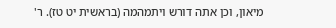מיאון, וכן אתה דורש ויתמהמה (בראשית יט טז). ר'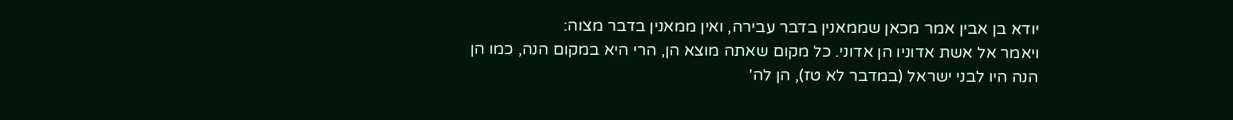יודא בן אבין אמר מכאן שממאנין בדבר עבירה, ואין ממאנין בדבר מצוה:
ויאמר אל אשת אדוניו הן אדוני. כל מקום שאתה מוצא הן, הרי היא במקום הנה, כמו הן הנה היו לבני ישראל (במדבר לא טז), הן לה'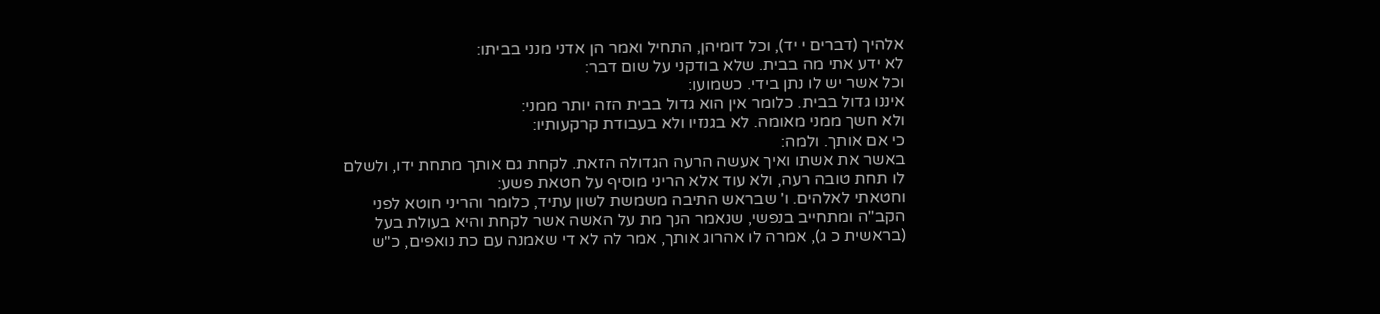אלהיך (דברים י יד), וכל דומיהן, התחיל ואמר הן אדני מנני בביתו:
לא ידע אתי מה בבית. שלא בודקני על שום דבר:
וכל אשר יש לו נתן בידי. כשמועו:
איננו גדול בבית. כלומר אין הוא גדול בבית הזה יותר ממני:
ולא חשך ממני מאומה. לא בגנזיו ולא בעבודת קרקעותיו:
כי אם אותך. ולמה:
באשר את אשתו ואיך אעשה הרעה הגדולה הזאת. לקחת גם אותך מתחת ידו, ולשלם לו תחת טובה רעה, ולא עוד אלא הריני מוסיף על חטאת פשע:
וחטאתי לאלהים. ו' שבראש התיבה משמשת לשון עתיד, כלומר והריני חוטא לפני הקב"ה ומתחייב בנפשי, שנאמר הנך מת על האשה אשר לקחת והיא בעולת בעל (בראשית כ ג), אמרה לו אהרוג אותך, אמר לה לא די שאמנה עם כת נואפים, כ"ש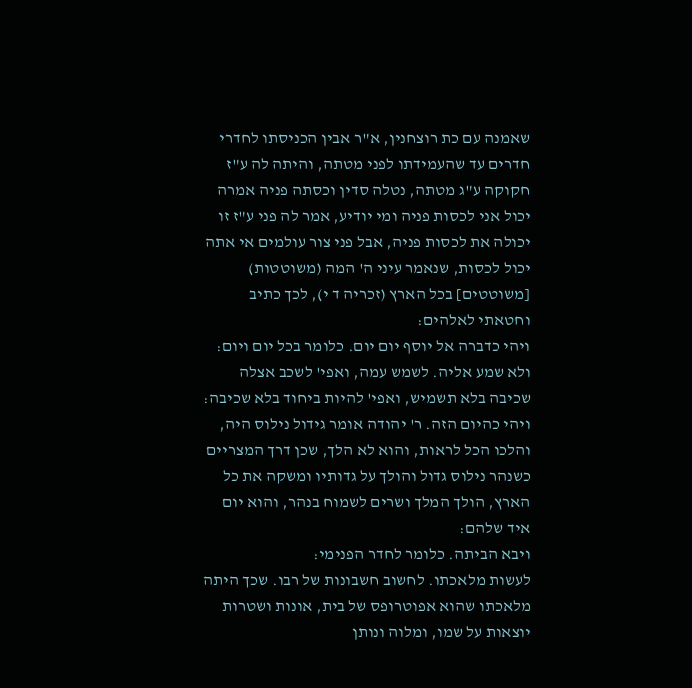שאמנה עם כת רוצחנין, א"ר אבין הכניסתו לחדרי חדרים עד שהעמידתו לפני מטתה, והיתה לה ע"ז חקוקה ע"ג מטתה, נטלה סדין וכסתה פניה אמרה יכול אני לכסות פניה ומי יודיע, אמר לה פני ע"ז זו יכולה את לכסות פניה, אבל פני צור עולמים אי אתה יכול לכסות, שנאמר עיני ה' המה (משוטטות) [משוטטים] בכל הארץ (זכריה ד י), לכך כתיב וחטאתי לאלהים:
ויהי כדברה אל יוסף יום יום. כלומר בכל יום ויום:
ולא שמע אליה. לשמש עמה, ואפי' לשכב אצלה שכיבה בלא תשמיש, ואפי' להיות ביחוד בלא שכיבה:
ויהי כהיום הזה. ר' יהודה אומר גידול נילוס היה, והלכו הכל לראות, והוא לא הלך, שכן דרך המצריים כשנהר נילוס גדול והולך על גדותיו ומשקה את כל הארץ, הולך המלך ושרים לשמוח בנהר, והוא יום איד שלהם:
ויבא הביתה. כלומר לחדר הפנימי:
לעשות מלאכתו. לחשוב חשבונות של רבו. שכך היתה מלאכתו שהוא אפוטרופס של בית, אונות ושטרות יוצאות על שמו, ומלוה ונותן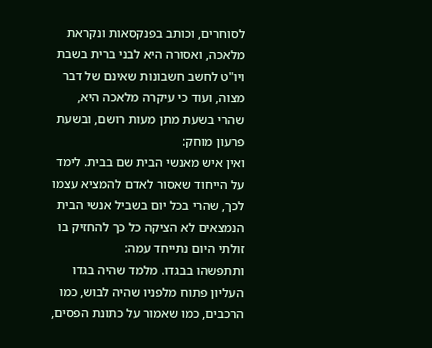לסוחרים, וכותב בפנקסאות ונקראת מלאכה, ואסורה היא לבני ברית בשבת ויו"ט לחשב חשבונות שאינם של דבר מצוה, ועוד כי עיקרה מלאכה היא, שהרי בשעת מתן מעות רושם, ובשעת פרעון מוחק:
ואין איש מאנשי הבית שם בבית. לימד על הייחוד שאסור לאדם להמציא עצמו לכך, שהרי בכל יום בשביל אנשי הבית הנמצאים לא הציקה כל כך להחזיק בו זולתי היום נתייחד עמה:
ותתפשהו בבגדו. מלמד שהיה בגדו העליון פתוח מלפניו שהיה לבוש, כמו הרכבים, כמו שאמור על כתונת הפסים,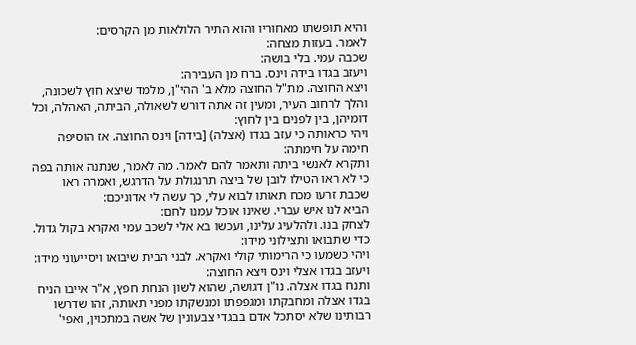והיא תופשתו מאחוריו והוא התיר הלולאות מן הקרסים:
לאמר. בעזות מצחה:
שכבה עמי. בלי בושה:
ויעזב בגדו בידה וינס. ברח מן העבירה:
ויצא החוצה. מת"ל החוצה מלא ב' ההי"ן, מלמד שיצא חוץ לשכונה, והלך לרחוב העיר, ומעין זה אתה דורש לשאולה, הביתה, האהלה, וכל דומיהן, בין לפנים בין לחוץ:
ויהי כראותה כי עזב בגדו (אצלה) [בידה] וינס החוצה. אז הוסיפה חימה על חימתה:
ותקרא לאנשי ביתה ותאמר להם לאמר. מה לאמר, שנתנה אותה בפה כי לא ראו הטילו לובן של ביצה תרנגולת על הדרגש, ואמרה ראו שכבת זרעו מכח תאותו לבוא עלי, כך עשה לי אדוניכם:
הביא לנו איש עברי. שאינו אוכל עמנו לחם:
לצחק בנו. ולהלעיג עלינו, ועכשו בא אלי לשכב עמי ואקרא בקול גדול. כדי שתבואו ותצילוני מידו:
ויהי כשמעו כי הרימותי קולי ואקרא. לבני הבית שיבואו ויסייעוני מידו:
ויעזב בגדו אצלי וינס ויצא החוצה:
ותנח בגדו אצלה. נו"ן דגושה, שהוא לשון הנחת חפץ, א"ר אייבו הניח בגדו אצלה ומחבקתו ומגפפתו ומנשקתו מפני תאותה, זהו שדרשו רבותינו שלא יסתכל אדם בבגדי צבעונין של אשה במתכוין, ואפי'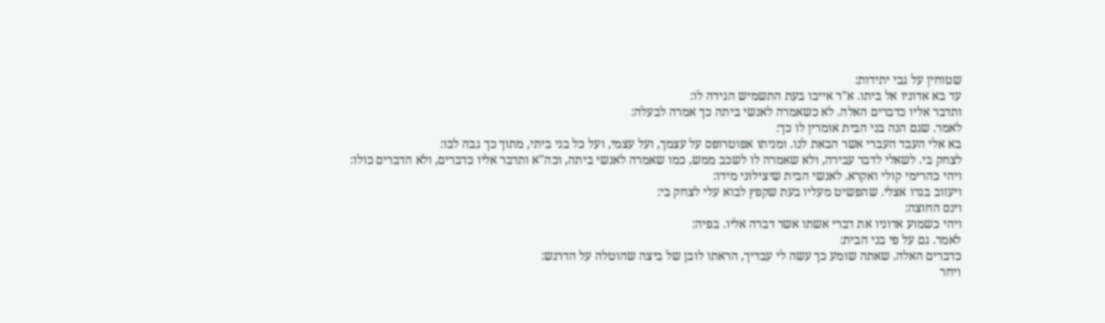שטוחין על גבי יתידות:
עד בא אדוניו אל ביתו. א"ר אייבו בעת התשמיש הגידה לו:
ותדבר אליו כדברים האלה. לא כשאמרה לאנשי ביתה כך אמרה לבעלה:
לאמר. שגם הנה בני הבית אומרין לו כך:
בא אלי העבד העברי אשר הבאת לנו. ומניתו אפוטרופס על עצמך, ועל עצמי, ועל כל בני ביתי, מתוך כך גבה לבו:
לצחק בי. לשאלי לדבר עבירה, ולא שאמרה לו לשכב ממש, כמו שאמרה לאנשי ביתה, וכה"א ותדבר אליו כדברים, ולא הדברים כולו:
ויהי כהרימי קולי ואקרא. לאנשי הבית שיצילוני מידו:
ויעזוב בגדו אצלי. שהפשיט מעליו בעת שקפץ לבוא עלי לצחק בי:
וינס החוצה:
ויהי כשמוע אדוניו את דברי אשתו אשר דברה אליו. בפיה:
לאמר. גם על פי בני הבית:
כדברים האלה. שאתה שומע כך עשה לי עבדיך, הראתו לובן של ביצה שהוטלה על הדרגש:
ויחר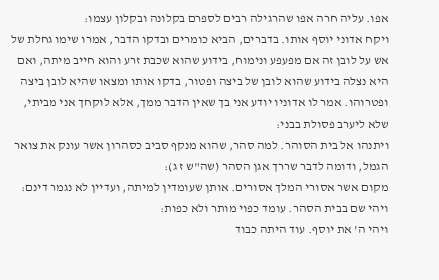אפו. עליה חרה אפו שהרגילה רבים לספרם בקלונה ובקלון עצמו:
ויקח אדוני יוסף אותו. בדברים, הביא כומרים ובדקו הדבר, אמרו שימו גחלת של אש על לובן זה אם מפעפע ונימוח, בידוע שהוא שכבת זרע והוא חייב מיתה, ואם היא נצלה בידוע שהוא לובן של ביצה ופטור, בדקו אותו ומצאו שהיא לובן ביצה ופטרוהו. אמר לו אדוניו יודע אני בך שאין הדבר ממך, אלא לוקחך אני מביתי, שלא ליערב פסולת בבני:
ויתנהו אל בית הסוהר. למה סהר, שהוא מנקף סביב כסהרון אשר עונק את צואר הגמל, ודומה לדבר שררך אגן הסהר (שה"ש ז ג):
מקום אשר אסורי המלך אסורים. אותן שעומדין למיתה, ועדיין לא נגמר דינם:
ויהי שם בבית הסהר. עומד כפוי מותר ולא כפות:
ויהי ה' את יוסף. עוד היתה כבוד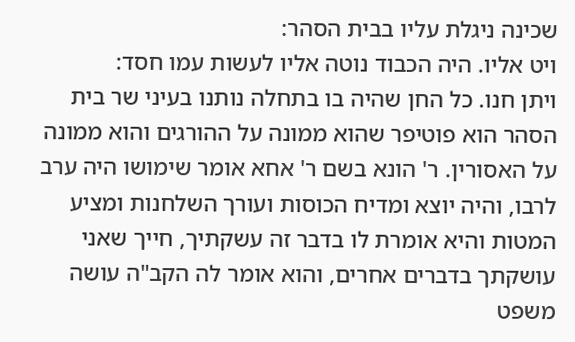שכינה ניגלת עליו בבית הסהר:
ויט אליו. היה הכבוד נוטה אליו לעשות עמו חסד:
ויתן חנו. כל החן שהיה בו בתחלה נותנו בעיני שר בית הסהר הוא פוטיפר שהוא ממונה על ההורגים והוא ממונה על האסורין. ר' הונא בשם ר' אחא אומר שימושו היה ערב לרבו, והיה יוצא ומדיח הכוסות ועורך השלחנות ומציע המטות והיא אומרת לו בדבר זה עשקתיך, חייך שאני עושקתך בדברים אחרים, והוא אומר לה הקב"ה עושה משפט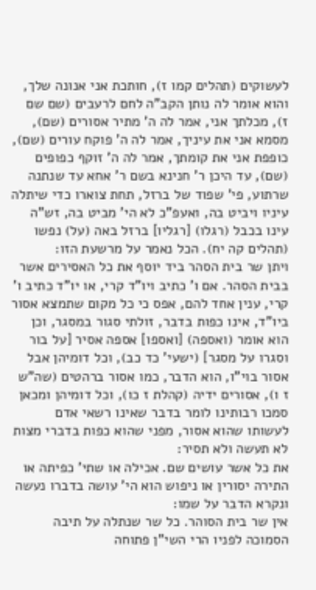לעשוקים (תהלים קמו ז), חותכת אני אנונה שלך, והוא אומר לה נותן הקב"ה לחם לרעבים (שם שם ז), מכלתך אני, אמר לה ה' מתיר אסורים (שם), מסמא אני את עיניך, אמר לה ה' פוקח עורים (שם), כופפת אני את קומתך, אמר לה ה' זוקף כפופים (שם), עד היכן ר' חנינא בשם ר' אחא עד שנתנה שרתוע, פי' שפוד של ברזל, תחת צוארו כדי שיתלה עיניו ויביט בה, ואעפ"כ לא הי' מביט בה, זש"ה עינו בכבל (רגלו) [רגליו] ברזל באה (על) נפשו (תהלים קה יח). הכל נאמר על מרשעת הזו:
ויתן שר בית הסהר ביד יוסף את כל האסירים אשר בבית הסהר. אם ו' כתיב ויו"ד קרי, או יו"ד כתיב ו' קרי, ענין אחד להם, אפס כי כל מקום שתמצא אסור ביו"ד, אינו כפות בדבר, זולתי סגור במסגר, וכן הוא אומר (ואספה) [ואספו] אספה אסיר [על בור וסגרו על מסגר] (ישעי' כד כב), וכל דומיהן אבל אסור בוי"ו, הוא הדבר, כמו אסור ברהטים (שה"ש ז ו), אסורים ידיה (קהלת ז כו), וכל דומיהן ומכאן סמכו רבותינו לומר בדבר שאינו רשאי אדם לעשותו שהוא אסור, מפני שהוא כפות בדברי מצות לא תעשה ולא תסיר:
את כל אשר עושים שם. אכילה או שתי' כפיתה או התירה יסורין או ניפוש הוא הי' עושה בדברו נעשה ונקרא הדבר על שמו:
אין שר בית הסוהר. כל שר שנתלה על תיבה הסמוכה לפניו הרי השי"ן פתוחה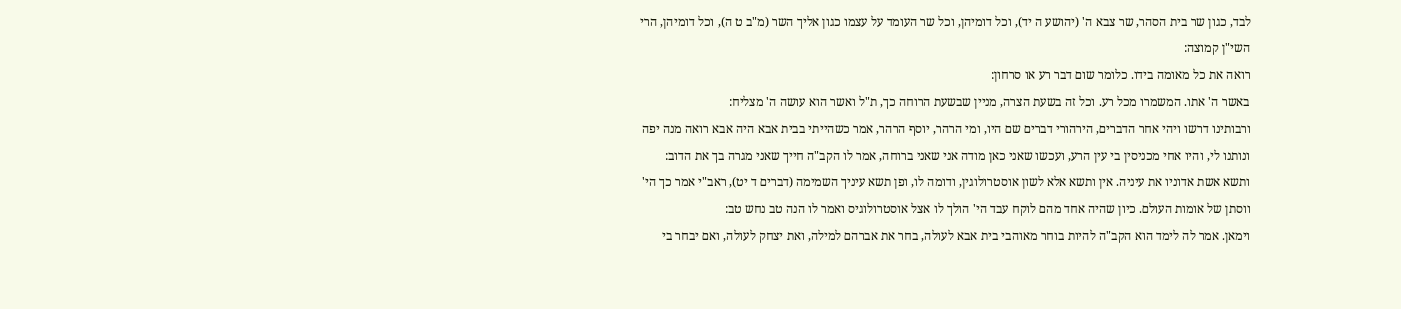לבד, כגון שר בית הסהר, שר צבא ה' (יהושע ה יד), וכל דומיהן, וכל שר העומד על עצמו כגון אליך השר (מ"ב ט ה), וכל דומיהן, הרי השי"ן קמוצה:
רואה את כל מאומה בידו. כלומר שום דבר רע או סרחון:
באשר ה' אתו. המשמרו מכל רע. וכל זה בשעת הצרה, מניין שבשעת הרוחה כך, ת"ל ואשר הוא עושה ה' מצליח:
ורבותינו דרשו ויהי אחר הדברים, הירהורי דברים שם היו, ומי הרהר, יוסף הרהר, אמר כשהייתי בבית אבא היה אבא רואה מנה יפה ונותנו לי, והיו אחי מכניסין בי עין הרע, ועכשו שאני כאן מודה אני שאני ברוחה, אמר לו הקב"ה חייך שאני מגרה בך את הדוב:
ותשא אשת אדוניו את עיניה. אין ותשא אלא לשון אוסטרולוגין, ודומה לו, ופן תשא עיניך השמימה (דברים ד יט), ראב"י אמר כך הי' ווסתן של אומות העולם. כיון שהיה אחד מהם לוקח עבד הי' הולך לו אצל אוסטרולוגיס ואמר לו הנה טב נחש טב:
וימאן. אמר לה לימד הוא הקב"ה להיות בוחר מאוהבי בית אבא לעולה, בחר את אברהם למילה, ואת יצחק לעולה, ואם יבחר בי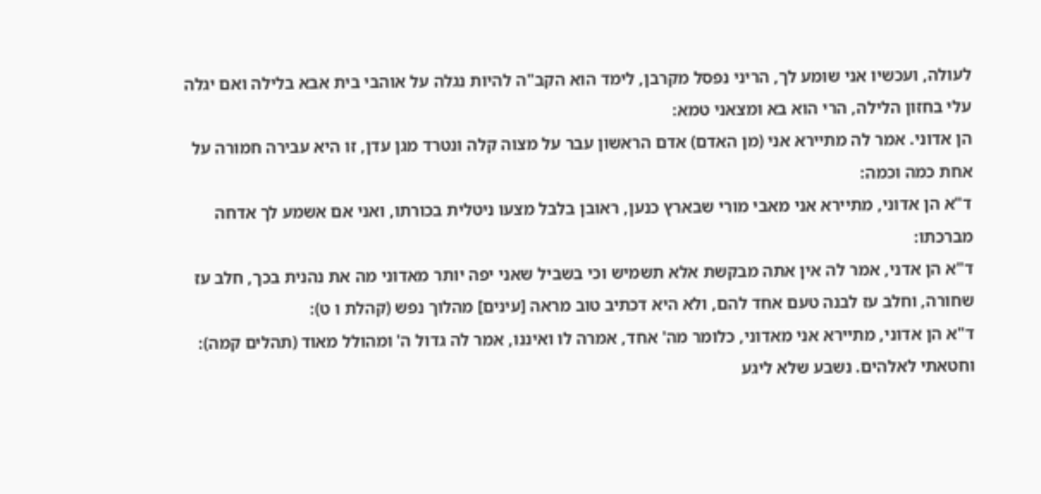לעולה, ועכשיו אני שומע לך, הריני נפסל מקרבן, לימד הוא הקב"ה להיות נגלה על אוהבי בית אבא בלילה ואם יגלה עלי בחזון הלילה, הרי הוא בא ומצאני טמא:
הן אדוני. אמר לה מתיירא אני (מן האדם) אדם הראשון עבר על מצוה קלה ונטרד מגן עדן, זו היא עבירה חמורה על אחת כמה וכמה:
ד"א הן אדוני, מתיירא אני מאבי מורי שבארץ כנען, ראובן בלבל מצעו ניטלית בכורתו, ואני אם אשמע לך אדחה מברכתו:
ד"א הן אדני, אמר לה אין אתה מבקשת אלא תשמיש וכי בשביל שאני יפה יותר מאדוני מה את נהנית בכך, חלב עז שחורה, וחלב עז לבנה טעם אחד להם, ולא היא דכתיב טוב מראה [עינים] מהלוך נפש (קהלת ו ט):
ד"א הן אדוני, מתיירא אני מאדוני, כלומר מה' אחד, אמרה לו ואיננו, אמר לה גדול ה' ומהולל מאוד (תהלים קמה):
וחטאתי לאלהים. נשבע שלא ליגע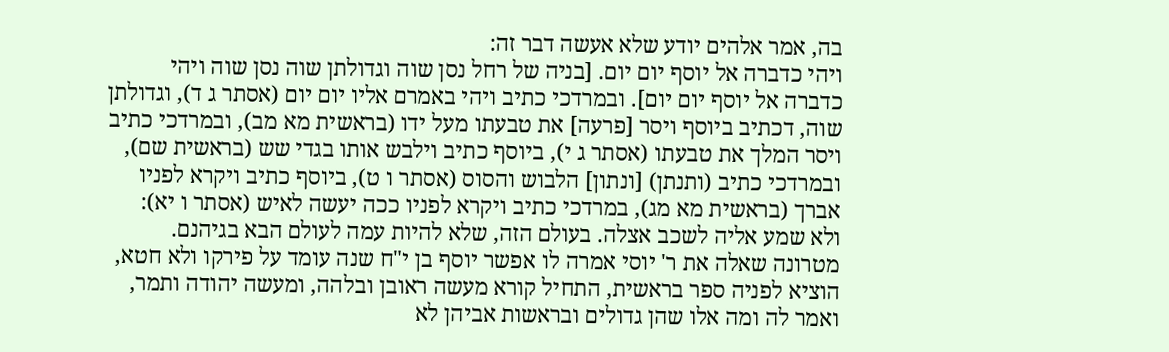בה, אמר אלהים יודע שלא אעשה דבר זה:
ויהי כדברה אל יוסף יום יום. [בניה של רחל נסן שוה וגדולתן שוה נסן שוה ויהי כדברה אל יוסף יום יום]. ובמרדכי כתיב ויהי באמרם אליו יום יום (אסתר ג ד), וגדולתן שוה, דכתיב ביוסף ויסר [פרעה] את טבעתו מעל ידו (בראשית מא מב), ובמרדכי כתיב ויסר המלך את טבעתו (אסתר ג י), ביוסף כתיב וילבש אותו בגדי שש (בראשית שם), ובמרדכי כתיב (ותנתן) [ונתון] הלבוש והסוס (אסתר ו ט), ביוסף כתיב ויקרא לפניו אברך (בראשית מא מג), במרדכי כתיב ויקרא לפניו ככה יעשה לאיש (אסתר ו יא):
ולא שמע אליה לשכב אצלה. בעולם הזה, שלא להיות עמה לעולם הבא בגיהנם. מטרונה שאלה את ר' יוסי אמרה לו אפשר יוסף בן י"ח שנה עומד על פירקו ולא חטא, הוציא לפניה ספר בראשית, התחיל קורא מעשה ראובן ובלהה, ומעשה יהודה ותמר, ואמר לה ומה אלו שהן גדולים ובראשות אביהן לא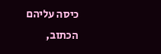כיסה עליהם הכתוב,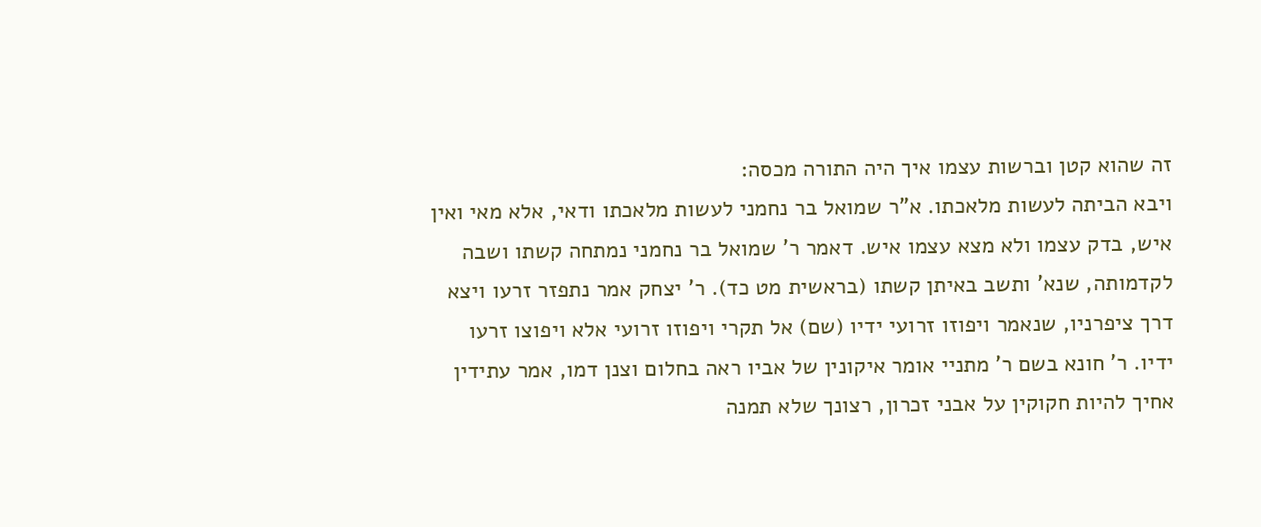זה שהוא קטן וברשות עצמו איך היה התורה מכסה:
ויבא הביתה לעשות מלאכתו. א"ר שמואל בר נחמני לעשות מלאכתו ודאי, אלא מאי ואין איש, בדק עצמו ולא מצא עצמו איש. דאמר ר' שמואל בר נחמני נמתחה קשתו ושבה לקדמותה, שנא' ותשב באיתן קשתו (בראשית מט כד). ר' יצחק אמר נתפזר זרעו ויצא דרך ציפרניו, שנאמר ויפוזו זרועי ידיו (שם) אל תקרי ויפוזו זרועי אלא ויפוצו זרעו ידיו. ר' חונא בשם ר' מתניי אומר איקונין של אביו ראה בחלום וצנן דמו, אמר עתידין אחיך להיות חקוקין על אבני זכרון, רצונך שלא תמנה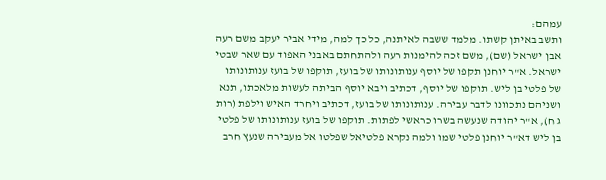עמהם:
ותשב באיתן קשתו. מלמד ששבה לאיתנה, כל כך למה, מידי אביר יעקב משם רעה אבן ישראל (שם), משם זכה להימנות רעה ולהתחתם באבני האפוד עם שאר שבטי ישראל. א"ר יוחנן תקפו של יוסף ענותונותו של בועז, תוקפו של בועז ענותונותו של פלטי בן ליש. תוקפו של יוסף, דכתיב ויבא יוסף הביתה לעשות מלאכתו, תנא ושניהם נתכוונו לדבר עבירה. ענותונותו של בועז, דכתיב ויחרד האיש וילפת (רות ג ח), א"ר יהודה שנעשה בשרו כראשי לפתות. תוקפו של בועז ענותונותו של פלטי בן ליש דא"ר יוחנן פלטי שמו ולמה נקרא פלטיאל שפלטו אל מעבירה שנעץ חרב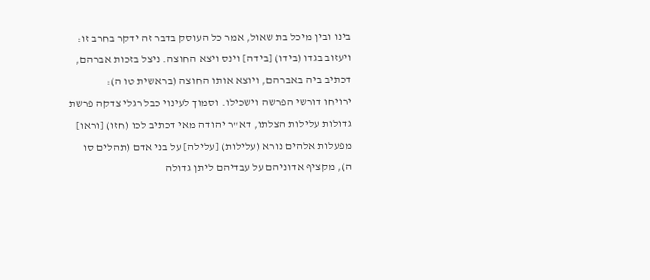בינו ובין מיכל בת שאול, אמר כל העוסק בדבר זה ידקר בחרב זו:
ויעזוב בגדו (בידו) [בידה] וינס ויצא החוצה. ניצל בזכות אברהם, דכתיב ביה באברהם, ויוצא אותו החוצה (בראשית טו ה):
ירויחו דורשי הפרשה וישכילו. וסמוך לעינוי כבל רגלי צדקה פרשת גדולות עלילות הצלתו, דא"ר יהודה מאי דכתיב לכו (חזו) [וראו] מפעלות אלהים נורא (עלילות) [עלילה] על בני אדם (תהלים סו ה), מקציף אדוניהם על עבדיהם ליתן גדולה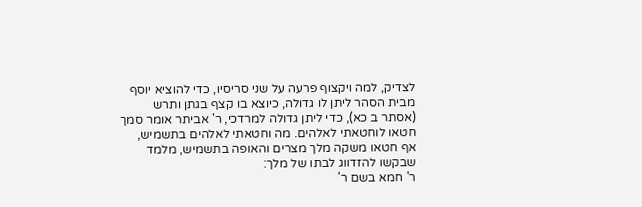לצדיק, למה ויקצוף פרעה על שני סריסיו, כדי להוציא יוסף מבית הסהר ליתן לו גדולה, כיוצא בו קצף בגתן ותרש (אסתר ב כא), כדי ליתן גדולה למרדכי, ר' אביתר אומר סמך חטאו לוחטאתי לאלהים. מה וחטאתי לאלהים בתשמיש, אף חטאו משקה מלך מצרים והאופה בתשמיש, מלמד שבקשו להזדווג לבתו של מלך:
ר' חמא בשם ר'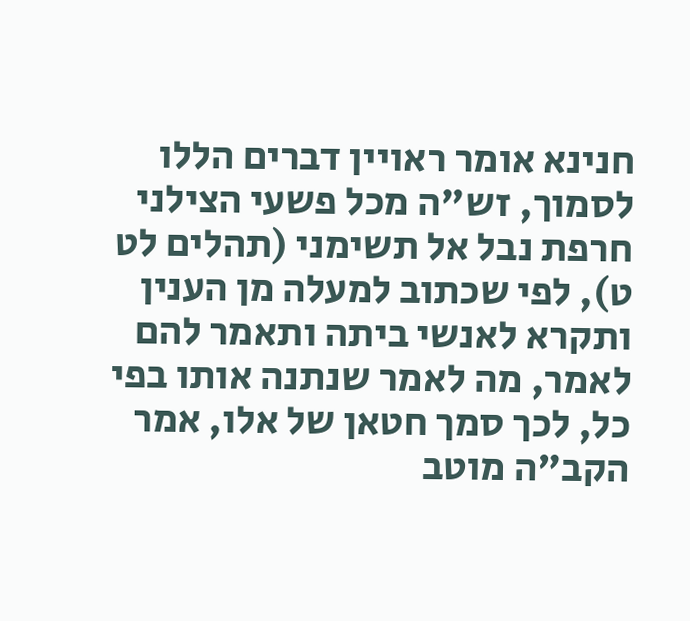חנינא אומר ראויין דברים הללו לסמוך, זש"ה מכל פשעי הצילני חרפת נבל אל תשימני (תהלים לט ט), לפי שכתוב למעלה מן הענין ותקרא לאנשי ביתה ותאמר להם לאמר, מה לאמר שנתנה אותו בפי כל, לכך סמך חטאן של אלו, אמר הקב"ה מוטב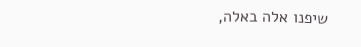שיפנו אלה באלה,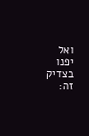ואל יפנו בצדיק זה: